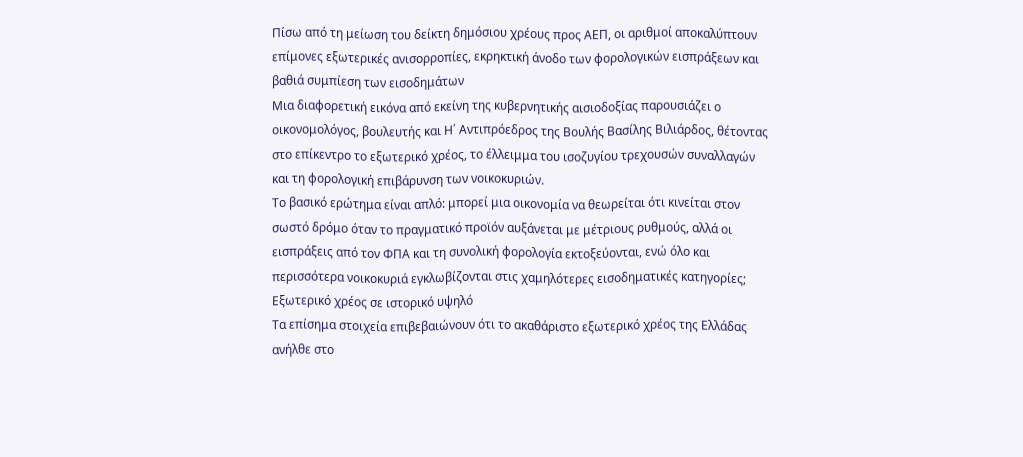Πίσω από τη μείωση του δείκτη δημόσιου χρέους προς ΑΕΠ, οι αριθμοί αποκαλύπτουν επίμονες εξωτερικές ανισορροπίες, εκρηκτική άνοδο των φορολογικών εισπράξεων και βαθιά συμπίεση των εισοδημάτων
Μια διαφορετική εικόνα από εκείνη της κυβερνητικής αισιοδοξίας παρουσιάζει ο οικονομολόγος, βουλευτής και Η΄ Αντιπρόεδρος της Βουλής Βασίλης Βιλιάρδος, θέτοντας στο επίκεντρο το εξωτερικό χρέος, το έλλειμμα του ισοζυγίου τρεχουσών συναλλαγών και τη φορολογική επιβάρυνση των νοικοκυριών.
Το βασικό ερώτημα είναι απλό: μπορεί μια οικονομία να θεωρείται ότι κινείται στον σωστό δρόμο όταν το πραγματικό προϊόν αυξάνεται με μέτριους ρυθμούς, αλλά οι εισπράξεις από τον ΦΠΑ και τη συνολική φορολογία εκτοξεύονται, ενώ όλο και περισσότερα νοικοκυριά εγκλωβίζονται στις χαμηλότερες εισοδηματικές κατηγορίες;
Εξωτερικό χρέος σε ιστορικό υψηλό
Τα επίσημα στοιχεία επιβεβαιώνουν ότι το ακαθάριστο εξωτερικό χρέος της Ελλάδας ανήλθε στο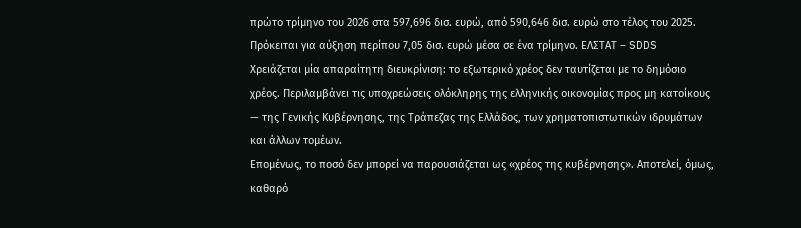πρώτο τρίμηνο του 2026 στα 597,696 δισ. ευρώ, από 590,646 δισ. ευρώ στο τέλος του 2025. Πρόκειται για αύξηση περίπου 7,05 δισ. ευρώ μέσα σε ένα τρίμηνο. ΕΛΣΤΑΤ – SDDS
Χρειάζεται μία απαραίτητη διευκρίνιση: το εξωτερικό χρέος δεν ταυτίζεται με το δημόσιο χρέος. Περιλαμβάνει τις υποχρεώσεις ολόκληρης της ελληνικής οικονομίας προς μη κατοίκους — της Γενικής Κυβέρνησης, της Τράπεζας της Ελλάδος, των χρηματοπιστωτικών ιδρυμάτων και άλλων τομέων.
Επομένως, το ποσό δεν μπορεί να παρουσιάζεται ως «χρέος της κυβέρνησης». Αποτελεί, όμως, καθαρό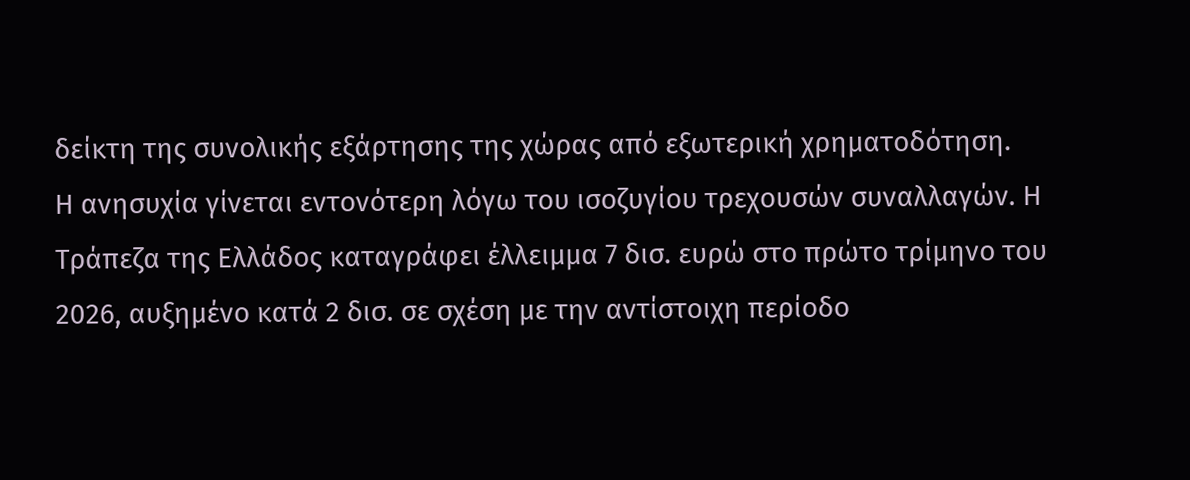δείκτη της συνολικής εξάρτησης της χώρας από εξωτερική χρηματοδότηση.
Η ανησυχία γίνεται εντονότερη λόγω του ισοζυγίου τρεχουσών συναλλαγών. Η Τράπεζα της Ελλάδος καταγράφει έλλειμμα 7 δισ. ευρώ στο πρώτο τρίμηνο του 2026, αυξημένο κατά 2 δισ. σε σχέση με την αντίστοιχη περίοδο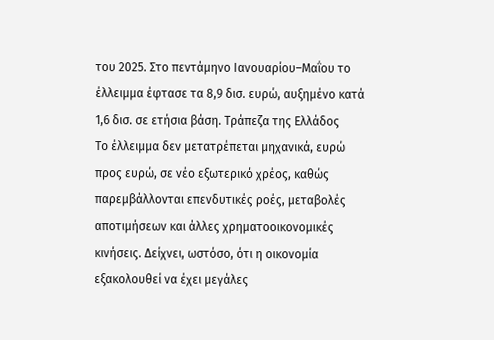του 2025. Στο πεντάμηνο Ιανουαρίου–Μαΐου το έλλειμμα έφτασε τα 8,9 δισ. ευρώ, αυξημένο κατά 1,6 δισ. σε ετήσια βάση. Τράπεζα της Ελλάδος
Το έλλειμμα δεν μετατρέπεται μηχανικά, ευρώ προς ευρώ, σε νέο εξωτερικό χρέος, καθώς παρεμβάλλονται επενδυτικές ροές, μεταβολές αποτιμήσεων και άλλες χρηματοοικονομικές κινήσεις. Δείχνει, ωστόσο, ότι η οικονομία εξακολουθεί να έχει μεγάλες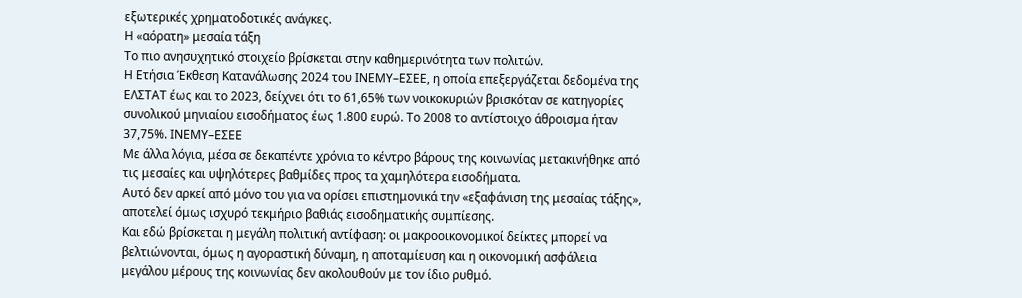εξωτερικές χρηματοδοτικές ανάγκες.
Η «αόρατη» μεσαία τάξη
Το πιο ανησυχητικό στοιχείο βρίσκεται στην καθημερινότητα των πολιτών.
Η Ετήσια Έκθεση Κατανάλωσης 2024 του ΙΝΕΜΥ–ΕΣΕΕ, η οποία επεξεργάζεται δεδομένα της ΕΛΣΤΑΤ έως και το 2023, δείχνει ότι το 61,65% των νοικοκυριών βρισκόταν σε κατηγορίες συνολικού μηνιαίου εισοδήματος έως 1.800 ευρώ. Το 2008 το αντίστοιχο άθροισμα ήταν 37,75%. ΙΝΕΜΥ–ΕΣΕΕ
Με άλλα λόγια, μέσα σε δεκαπέντε χρόνια το κέντρο βάρους της κοινωνίας μετακινήθηκε από τις μεσαίες και υψηλότερες βαθμίδες προς τα χαμηλότερα εισοδήματα.
Αυτό δεν αρκεί από μόνο του για να ορίσει επιστημονικά την «εξαφάνιση της μεσαίας τάξης», αποτελεί όμως ισχυρό τεκμήριο βαθιάς εισοδηματικής συμπίεσης.
Και εδώ βρίσκεται η μεγάλη πολιτική αντίφαση: οι μακροοικονομικοί δείκτες μπορεί να βελτιώνονται, όμως η αγοραστική δύναμη, η αποταμίευση και η οικονομική ασφάλεια μεγάλου μέρους της κοινωνίας δεν ακολουθούν με τον ίδιο ρυθμό.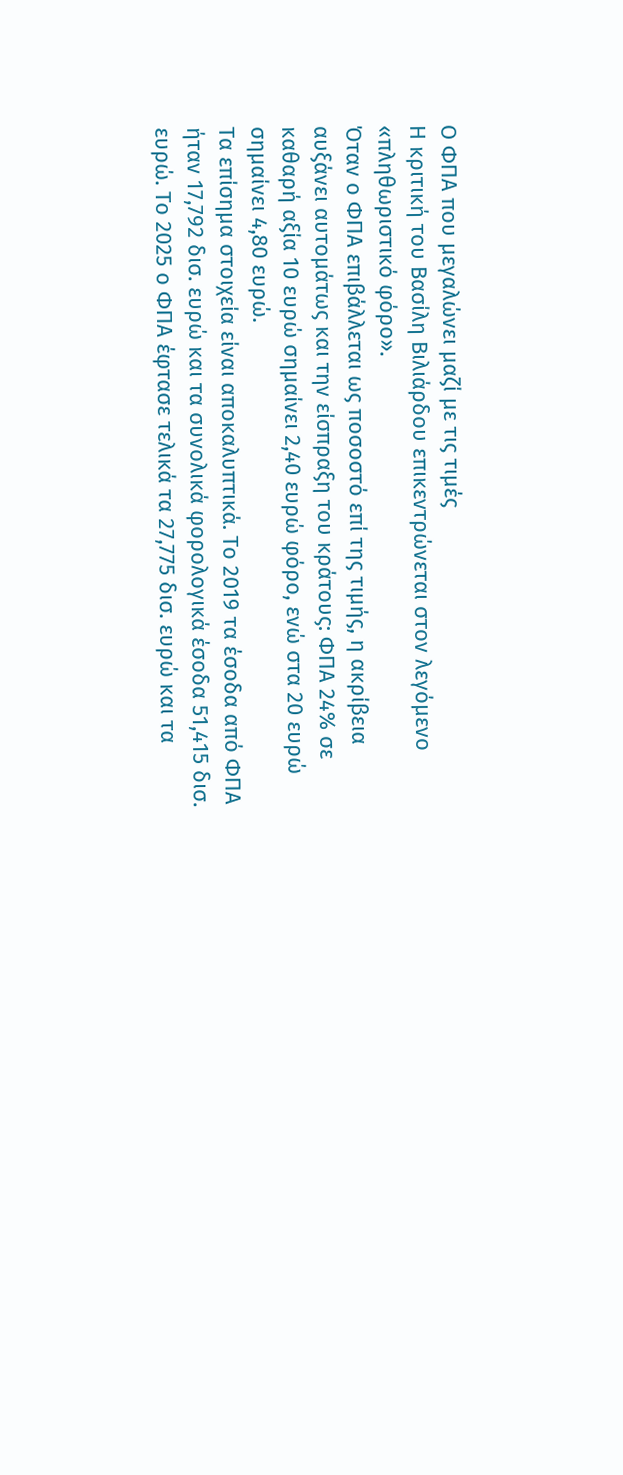Ο ΦΠΑ που μεγαλώνει μαζί με τις τιμές
Η κριτική του Βασίλη Βιλιάρδου επικεντρώνεται στον λεγόμενο «πληθωριστικό φόρο».
Όταν ο ΦΠΑ επιβάλλεται ως ποσοστό επί της τιμής, η ακρίβεια αυξάνει αυτομάτως και την είσπραξη του κράτους: ΦΠΑ 24% σε καθαρή αξία 10 ευρώ σημαίνει 2,40 ευρώ φόρο, ενώ στα 20 ευρώ σημαίνει 4,80 ευρώ.
Τα επίσημα στοιχεία είναι αποκαλυπτικά. Το 2019 τα έσοδα από ΦΠΑ ήταν 17,792 δισ. ευρώ και τα συνολικά φορολογικά έσοδα 51,415 δισ. ευρώ. Το 2025 ο ΦΠΑ έφτασε τελικά τα 27,775 δισ. ευρώ και τα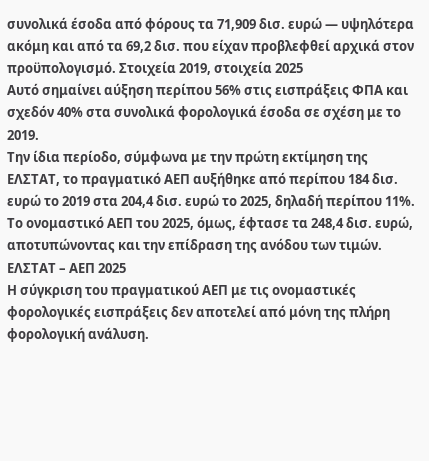συνολικά έσοδα από φόρους τα 71,909 δισ. ευρώ — υψηλότερα ακόμη και από τα 69,2 δισ. που είχαν προβλεφθεί αρχικά στον προϋπολογισμό. Στοιχεία 2019, στοιχεία 2025
Αυτό σημαίνει αύξηση περίπου 56% στις εισπράξεις ΦΠΑ και σχεδόν 40% στα συνολικά φορολογικά έσοδα σε σχέση με το 2019.
Την ίδια περίοδο, σύμφωνα με την πρώτη εκτίμηση της ΕΛΣΤΑΤ, το πραγματικό ΑΕΠ αυξήθηκε από περίπου 184 δισ. ευρώ το 2019 στα 204,4 δισ. ευρώ το 2025, δηλαδή περίπου 11%. Το ονομαστικό ΑΕΠ του 2025, όμως, έφτασε τα 248,4 δισ. ευρώ, αποτυπώνοντας και την επίδραση της ανόδου των τιμών. ΕΛΣΤΑΤ – ΑΕΠ 2025
Η σύγκριση του πραγματικού ΑΕΠ με τις ονομαστικές φορολογικές εισπράξεις δεν αποτελεί από μόνη της πλήρη φορολογική ανάλυση.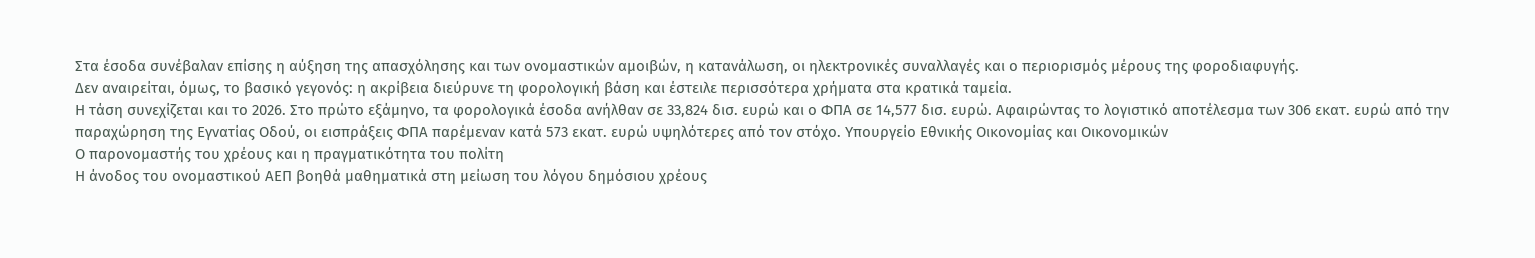Στα έσοδα συνέβαλαν επίσης η αύξηση της απασχόλησης και των ονομαστικών αμοιβών, η κατανάλωση, οι ηλεκτρονικές συναλλαγές και ο περιορισμός μέρους της φοροδιαφυγής.
Δεν αναιρείται, όμως, το βασικό γεγονός: η ακρίβεια διεύρυνε τη φορολογική βάση και έστειλε περισσότερα χρήματα στα κρατικά ταμεία.
Η τάση συνεχίζεται και το 2026. Στο πρώτο εξάμηνο, τα φορολογικά έσοδα ανήλθαν σε 33,824 δισ. ευρώ και ο ΦΠΑ σε 14,577 δισ. ευρώ. Αφαιρώντας το λογιστικό αποτέλεσμα των 306 εκατ. ευρώ από την παραχώρηση της Εγνατίας Οδού, οι εισπράξεις ΦΠΑ παρέμεναν κατά 573 εκατ. ευρώ υψηλότερες από τον στόχο. Υπουργείο Εθνικής Οικονομίας και Οικονομικών
Ο παρονομαστής του χρέους και η πραγματικότητα του πολίτη
Η άνοδος του ονομαστικού ΑΕΠ βοηθά μαθηματικά στη μείωση του λόγου δημόσιου χρέους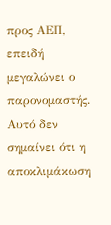προς ΑΕΠ, επειδή μεγαλώνει ο παρονομαστής.
Αυτό δεν σημαίνει ότι η αποκλιμάκωση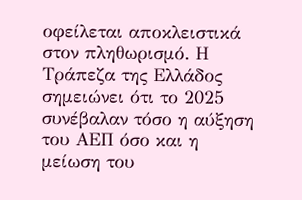οφείλεται αποκλειστικά στον πληθωρισμό. Η Τράπεζα της Ελλάδος σημειώνει ότι το 2025 συνέβαλαν τόσο η αύξηση του ΑΕΠ όσο και η μείωση του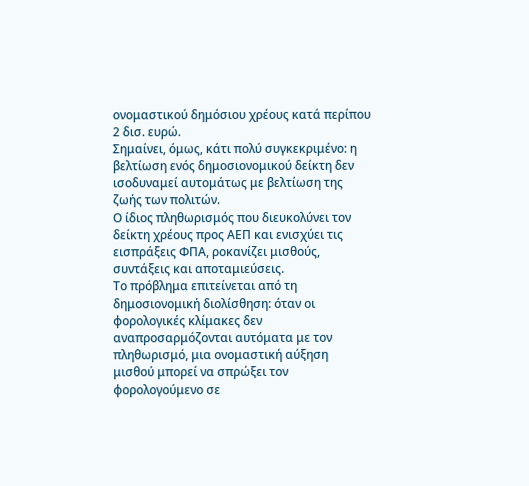ονομαστικού δημόσιου χρέους κατά περίπου 2 δισ. ευρώ.
Σημαίνει, όμως, κάτι πολύ συγκεκριμένο: η βελτίωση ενός δημοσιονομικού δείκτη δεν ισοδυναμεί αυτομάτως με βελτίωση της ζωής των πολιτών.
Ο ίδιος πληθωρισμός που διευκολύνει τον δείκτη χρέους προς ΑΕΠ και ενισχύει τις εισπράξεις ΦΠΑ, ροκανίζει μισθούς, συντάξεις και αποταμιεύσεις.
Το πρόβλημα επιτείνεται από τη δημοσιονομική διολίσθηση: όταν οι φορολογικές κλίμακες δεν αναπροσαρμόζονται αυτόματα με τον πληθωρισμό, μια ονομαστική αύξηση μισθού μπορεί να σπρώξει τον φορολογούμενο σε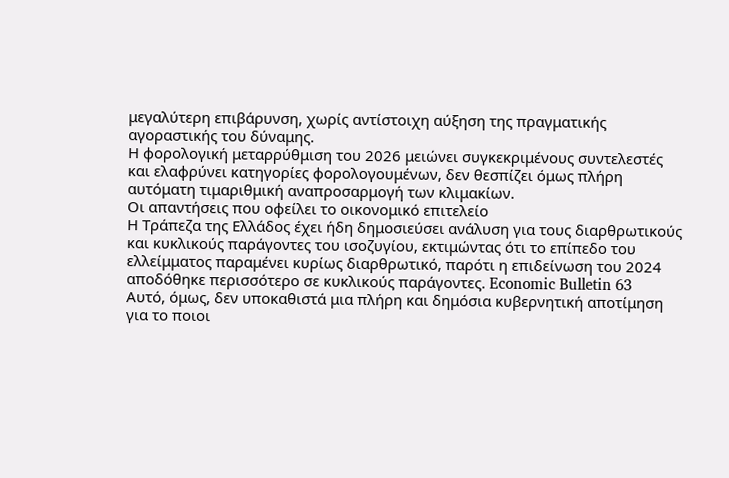μεγαλύτερη επιβάρυνση, χωρίς αντίστοιχη αύξηση της πραγματικής αγοραστικής του δύναμης.
Η φορολογική μεταρρύθμιση του 2026 μειώνει συγκεκριμένους συντελεστές και ελαφρύνει κατηγορίες φορολογουμένων, δεν θεσπίζει όμως πλήρη αυτόματη τιμαριθμική αναπροσαρμογή των κλιμακίων.
Οι απαντήσεις που οφείλει το οικονομικό επιτελείο
Η Τράπεζα της Ελλάδος έχει ήδη δημοσιεύσει ανάλυση για τους διαρθρωτικούς και κυκλικούς παράγοντες του ισοζυγίου, εκτιμώντας ότι το επίπεδο του ελλείμματος παραμένει κυρίως διαρθρωτικό, παρότι η επιδείνωση του 2024 αποδόθηκε περισσότερο σε κυκλικούς παράγοντες. Economic Bulletin 63
Αυτό, όμως, δεν υποκαθιστά μια πλήρη και δημόσια κυβερνητική αποτίμηση για το ποιοι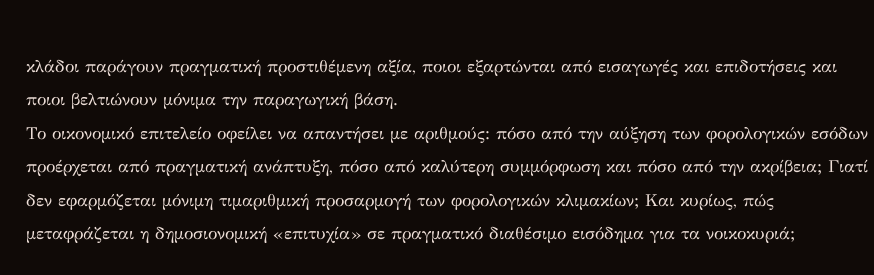κλάδοι παράγουν πραγματική προστιθέμενη αξία, ποιοι εξαρτώνται από εισαγωγές και επιδοτήσεις και ποιοι βελτιώνουν μόνιμα την παραγωγική βάση.
Το οικονομικό επιτελείο οφείλει να απαντήσει με αριθμούς: πόσο από την αύξηση των φορολογικών εσόδων προέρχεται από πραγματική ανάπτυξη, πόσο από καλύτερη συμμόρφωση και πόσο από την ακρίβεια; Γιατί δεν εφαρμόζεται μόνιμη τιμαριθμική προσαρμογή των φορολογικών κλιμακίων; Και κυρίως, πώς μεταφράζεται η δημοσιονομική «επιτυχία» σε πραγματικό διαθέσιμο εισόδημα για τα νοικοκυριά;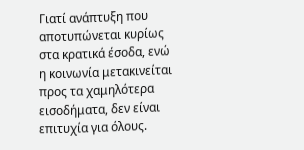Γιατί ανάπτυξη που αποτυπώνεται κυρίως στα κρατικά έσοδα, ενώ η κοινωνία μετακινείται προς τα χαμηλότερα εισοδήματα, δεν είναι επιτυχία για όλους.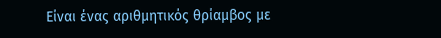Είναι ένας αριθμητικός θρίαμβος με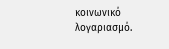κοινωνικό λογαριασμό.